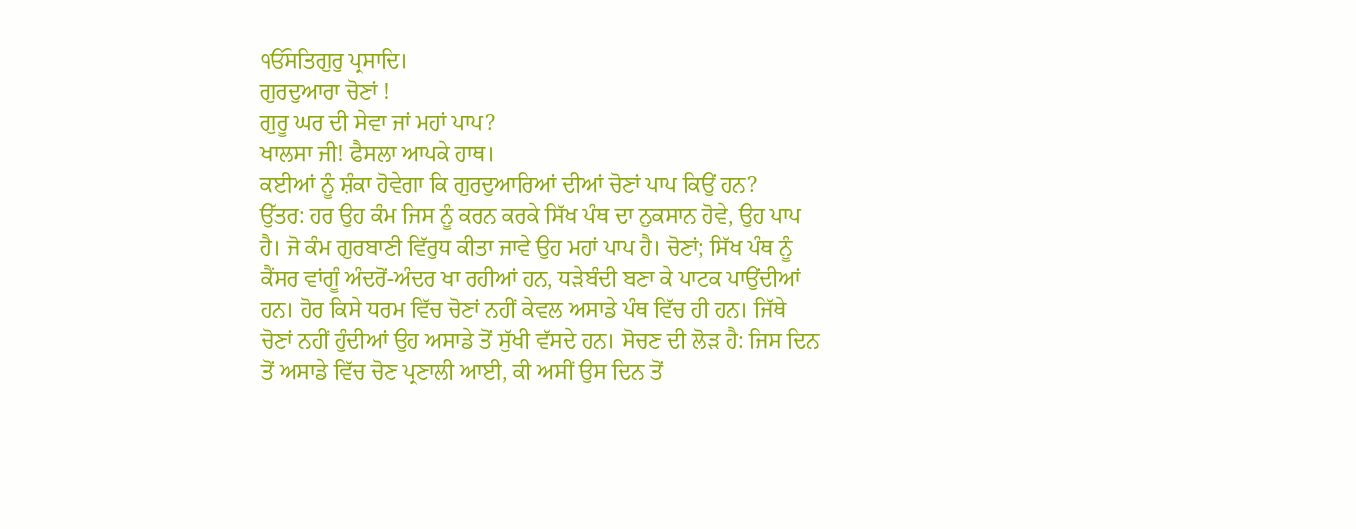ੴਸਤਿਗੁਰੁ ਪ੍ਰਸਾਦਿ।
ਗੁਰਦੁਆਰਾ ਚੋਣਾਂ !
ਗੁਰੂ ਘਰ ਦੀ ਸੇਵਾ ਜਾਂ ਮਹਾਂ ਪਾਪ?
ਖਾਲਸਾ ਜੀ! ਫੈਸਲਾ ਆਪਕੇ ਹਾਥ।
ਕਈਆਂ ਨੂੰ ਸ਼ੰਕਾ ਹੋਵੇਗਾ ਕਿ ਗੁਰਦੁਆਰਿਆਂ ਦੀਆਂ ਚੋਣਾਂ ਪਾਪ ਕਿਉਂ ਹਨ?
ਉੱਤਰ: ਹਰ ਉਹ ਕੰਮ ਜਿਸ ਨੂੰ ਕਰਨ ਕਰਕੇ ਸਿੱਖ ਪੰਥ ਦਾ ਨੁਕਸਾਨ ਹੋਵੇ, ਉਹ ਪਾਪ ਹੈ। ਜੋ ਕੰਮ ਗੁਰਬਾਣੀ ਵਿੱਰੁਧ ਕੀਤਾ ਜਾਵੇ ਉਹ ਮਹਾਂ ਪਾਪ ਹੈ। ਚੋਣਾਂ; ਸਿੱਖ ਪੰਥ ਨੂੰ ਕੈਂਸਰ ਵਾਂਗੂੰ ਅੰਦਰੋਂ-ਅੰਦਰ ਖਾ ਰਹੀਆਂ ਹਨ, ਧੜੇਬੰਦੀ ਬਣਾ ਕੇ ਪਾਟਕ ਪਾਉਂਦੀਆਂ ਹਨ। ਹੋਰ ਕਿਸੇ ਧਰਮ ਵਿੱਚ ਚੋਣਾਂ ਨਹੀਂ ਕੇਵਲ ਅਸਾਡੇ ਪੰਥ ਵਿੱਚ ਹੀ ਹਨ। ਜਿੱਥੇ ਚੋਣਾਂ ਨਹੀਂ ਹੁੰਦੀਆਂ ਉਹ ਅਸਾਡੇ ਤੋਂ ਸੁੱਖੀ ਵੱਸਦੇ ਹਨ। ਸੋਚਣ ਦੀ ਲੋੜ ਹੈ: ਜਿਸ ਦਿਨ ਤੋਂ ਅਸਾਡੇ ਵਿੱਚ ਚੋਣ ਪ੍ਰਣਾਲੀ ਆਈ, ਕੀ ਅਸੀਂ ਉਸ ਦਿਨ ਤੋਂ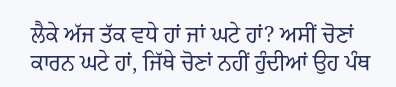ਲੈਕੇ ਅੱਜ ਤੱਕ ਵਧੇ ਹਾਂ ਜਾਂ ਘਟੇ ਹਾਂ? ਅਸੀਂ ਚੋਣਾਂ ਕਾਰਨ ਘਟੇ ਹਾਂ, ਜਿੱਥੇ ਚੋਣਾਂ ਨਹੀਂ ਹੁੰਦੀਆਂ ਉਹ ਪੰਥ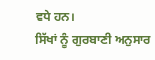ਵਧੇ ਹਨ।
ਸਿੱਖਾਂ ਨੂੰ ਗੁਰਬਾਣੀ ਅਨੁਸਾਰ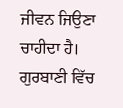ਜੀਵਨ ਜਿਉਣਾ ਚਾਹੀਦਾ ਹੈ। ਗੁਰਬਾਣੀ ਵਿੱਚ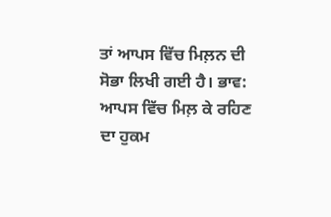ਤਾਂ ਆਪਸ ਵਿੱਚ ਮਿਲ਼ਨ ਦੀ ਸੋਭਾ ਲਿਖੀ ਗਈ ਹੈ। ਭਾਵ: ਆਪਸ ਵਿੱਚ ਮਿਲ਼ ਕੇ ਰਹਿਣ ਦਾ ਹੁਕਮ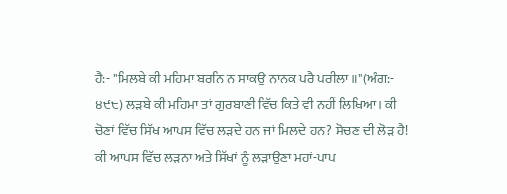ਹੈ:- "ਮਿਲਬੇ ਕੀ ਮਹਿਮਾ ਬਰਨਿ ਨ ਸਾਕਉ ਨਾਨਕ ਪਰੈ ਪਰੀਲਾ॥"(ਅੰਗ:- ੪੯੮) ਲੜਬੇ ਕੀ ਮਹਿਮਾ ਤਾਂ ਗੁਰਬਾਣੀ ਵਿੱਚ ਕਿਤੇ ਵੀ ਨਹੀਂ ਲਿਖਿਆ। ਕੀ ਚੋਣਾਂ ਵਿੱਚ ਸਿੱਖ ਆਪਸ ਵਿੱਚ ਲੜਦੇ ਹਨ ਜਾਂ ਮਿਲਦੇ ਹਨ? ਸੋਚਣ ਦੀ ਲੋੜ ਹੈ! ਕੀ ਆਪਸ ਵਿੱਚ ਲੜਨਾ ਅਤੇ ਸਿੱਖਾਂ ਨੂੰ ਲੜਾਉਣਾ ਮਹਾਂ-ਪਾਪ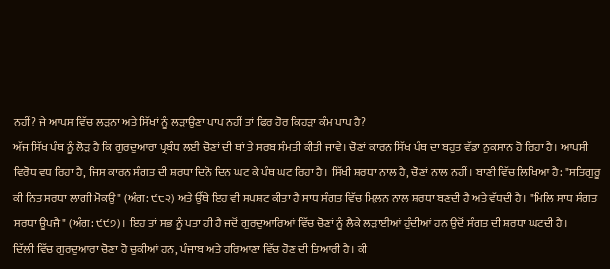ਨਹੀਂ? ਜੇ ਆਪਸ ਵਿੱਚ ਲੜਨਾ ਅਤੇ ਸਿੱਖਾਂ ਨੂੰ ਲੜਾਉਣਾ ਪਾਪ ਨਹੀਂ ਤਾਂ ਫਿਰ ਹੋਰ ਕਿਹੜਾ ਕੰਮ ਪਾਪ ਹੈ?
ਅੱਜ ਸਿੱਖ ਪੰਥ ਨੂੰ ਲੋੜ ਹੈ ਕਿ ਗੁਰਦੁਆਰਾ ਪ੍ਰਬੰਧ ਲਈ ਚੋਣਾਂ ਦੀ ਥਾਂ ਤੇ ਸਰਬ ਸੰਮਤੀ ਕੀਤੀ ਜਾਵੇ। ਚੋਣਾਂ ਕਾਰਨ ਸਿੱਖ ਪੰਥ ਦਾ ਬਹੁਤ ਵੱਡਾ ਨੁਕਸਾਨ ਹੋ ਰਿਹਾ ਹੈ। ਆਪਸੀ ਵਿਰੋਧ ਵਧ ਰਿਹਾ ਹੈ, ਜਿਸ ਕਾਰਨ ਸੰਗਤ ਦੀ ਸ਼ਰਧਾ ਦਿਨੋ ਦਿਨ ਘਟ ਕੇ ਪੰਥ ਘਟ ਰਿਹਾ ਹੈ। ਸਿੱਖੀ ਸ਼ਰਧਾ ਨਾਲ ਹੈ, ਚੋਣਾਂ ਨਾਲ ਨਹੀਂ। ਬਾਣੀ ਵਿੱਚ ਲਿਖਿਆ ਹੈ: "ਸਤਿਗੁਰੂ ਕੀ ਨਿਤ ਸਰਧਾ ਲਾਗੀ ਮੋਕਉ" (ਅੰਗ: ੯੮੨) ਅਤੇ ਉੱਥੇ ਇਹ ਵੀ ਸਪਸ਼ਟ ਕੀਤਾ ਹੈ ਸਾਧ ਸੰਗਤ ਵਿੱਚ ਮਿਲ਼ਨ ਨਾਲ ਸ਼ਰਧਾ ਬਣਦੀ ਹੈ ਅਤੇ ਵੱਧਦੀ ਹੈ। "ਮਿਲਿ ਸਾਧ ਸੰਗਤ ਸਰਧਾ ਊਪਜੈ" (ਅੰਗ: ੯੯੭)। ਇਹ ਤਾਂ ਸਭ ਨੂੰ ਪਤਾ ਹੀ ਹੈ ਜਦੋਂ ਗੁਰਦੁਆਰਿਆਂ ਵਿੱਚ ਚੋਣਾਂ ਨੂੰ ਲੈਕੇ ਲੜਾਈਆਂ ਹੁੰਦੀਆਂ ਹਨ ਉਦੋਂ ਸੰਗਤ ਦੀ ਸ਼ਰਧਾ ਘਟਦੀ ਹੈ।
ਦਿੱਲੀ ਵਿੱਚ ਗੁਰਦੁਆਰਾ ਚੋਣਾ ਹੋ ਚੁਕੀਆਂ ਹਨ, ਪੰਜਾਬ ਅਤੇ ਹਰਿਆਣਾ ਵਿੱਚ ਹੋਣ ਦੀ ਤਿਆਰੀ ਹੈ। ਕੀ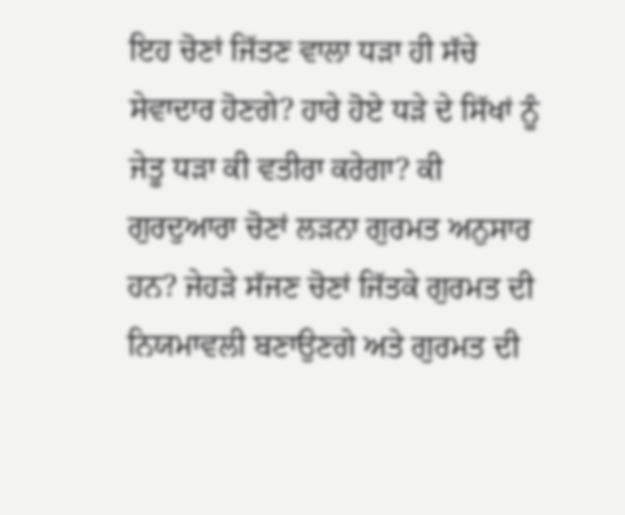ਇਹ ਚੋਣਾਂ ਜਿੱਤਣ ਵਾਲਾ ਧੜਾ ਹੀ ਸੱਚੇ ਸੇਵਾਦਾਰ ਹੋਣਗੇ? ਹਾਰੇ ਹੋਏ ਧੜੇ ਦੇ ਸਿੱਖਾਂ ਨੂੰ ਜੇਤੂ ਧੜਾ ਕੀ ਵਤੀਰਾ ਕਰੇਗਾ? ਕੀ ਗੁਰਦੁਆਰਾ ਚੋਣਾਂ ਲੜਨਾ ਗੁਰਮਤ ਅਨੁਸਾਰ ਹਨ? ਜੇਹੜੇ ਸੱਜਣ ਚੋਣਾਂ ਜਿੱਤਕੇ ਗੁਰਮਤ ਦੀ ਨਿਯਮਾਵਲੀ ਬਣਾਉਣਗੇ ਅਤੇ ਗੁਰਮਤ ਦੀ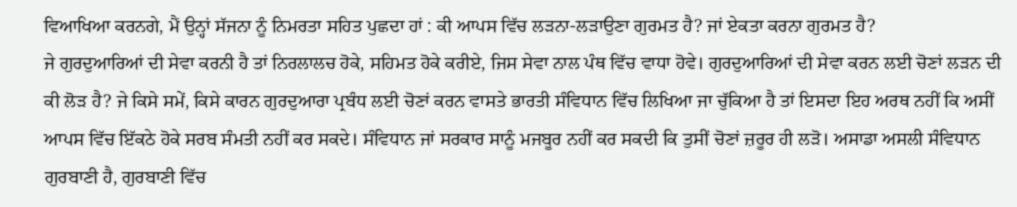ਵਿਆਖਿਆ ਕਰਨਗੇ, ਮੈਂ ਉਨ੍ਹਾਂ ਸੱਜਨਾ ਨੂੰ ਨਿਮਰਤਾ ਸਹਿਤ ਪੁਛਦਾ ਹਾਂ : ਕੀ ਆਪਸ ਵਿੱਚ ਲੜਨਾ-ਲੜਾਉਣਾ ਗੁਰਮਤ ਹੈ? ਜਾਂ ਏਕਤਾ ਕਰਨਾ ਗੁਰਮਤ ਹੈ?
ਜੇ ਗੁਰਦੁਆਰਿਆਂ ਦੀ ਸੇਵਾ ਕਰਨੀ ਹੈ ਤਾਂ ਨਿਰਲਾਲਚ ਹੋਕੇ, ਸਹਿਮਤ ਹੋਕੇ ਕਰੀਏ, ਜਿਸ ਸੇਵਾ ਨਾਲ ਪੰਥ ਵਿੱਚ ਵਾਧਾ ਹੋਵੇ। ਗੁਰਦੁਆਰਿਆਂ ਦੀ ਸੇਵਾ ਕਰਨ ਲਈ ਚੋਣਾਂ ਲੜਨ ਦੀ ਕੀ ਲੋੜ ਹੈ? ਜੇ ਕਿਸੇ ਸਮੇਂ, ਕਿਸੇ ਕਾਰਨ ਗੁਰਦੁਆਰਾ ਪ੍ਰਬੰਧ ਲਈ ਚੋਣਾਂ ਕਰਨ ਵਾਸਤੇ ਭਾਰਤੀ ਸੰਵਿਧਾਨ ਵਿੱਚ ਲਿਖਿਆ ਜਾ ਚੁੱਕਿਆ ਹੈ ਤਾਂ ਇਸਦਾ ਇਹ ਅਰਥ ਨਹੀਂ ਕਿ ਅਸੀਂ ਆਪਸ ਵਿੱਚ ਇੱਕਠੇ ਹੋਕੇ ਸਰਬ ਸੰਮਤੀ ਨਹੀਂ ਕਰ ਸਕਦੇ। ਸੰਵਿਧਾਨ ਜਾਂ ਸਰਕਾਰ ਸਾਨੂੰ ਮਜਬੂਰ ਨਹੀਂ ਕਰ ਸਕਦੀ ਕਿ ਤੁਸੀਂ ਚੋਣਾਂ ਜ਼ਰੂਰ ਹੀ ਲੜੋ। ਅਸਾਡਾ ਅਸਲੀ ਸੰਵਿਧਾਨ ਗੁਰਬਾਣੀ ਹੈ, ਗੁਰਬਾਣੀ ਵਿੱਚ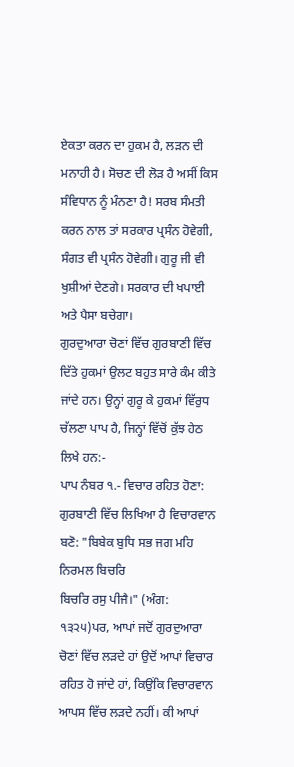ਏਕਤਾ ਕਰਨ ਦਾ ਹੁਕਮ ਹੈ, ਲੜਨ ਦੀ ਮਨਾਹੀ ਹੈ। ਸੋਚਣ ਦੀ ਲੋੜ ਹੈ ਅਸੀਂ ਕਿਸ ਸੰਵਿਧਾਨ ਨੂੰ ਮੰਨਣਾ ਹੈ! ਸਰਬ ਸੰਮਤੀ ਕਰਨ ਨਾਲ ਤਾਂ ਸਰਕਾਰ ਪ੍ਰਸੰਨ ਹੋਵੇਗੀ, ਸੰਗਤ ਵੀ ਪ੍ਰਸੰਨ ਹੋਵੇਗੀ। ਗੁਰੂ ਜੀ ਵੀ ਖੁਸ਼ੀਆਂ ਦੇਣਗੇ। ਸਰਕਾਰ ਦੀ ਖਪਾਈ ਅਤੇ ਪੈਸਾ ਬਚੇਗਾ।
ਗੁਰਦੁਆਰਾ ਚੋਣਾਂ ਵਿੱਚ ਗੁਰਬਾਣੀ ਵਿੱਚ ਦਿੱਤੇ ਹੁਕਮਾਂ ਉਲਟ ਬਹੁਤ ਸਾਰੇ ਕੰਮ ਕੀਤੇ ਜਾਂਦੇ ਹਨ। ਉਨ੍ਹਾਂ ਗੁਰੂ ਕੇ ਹੁਕਮਾਂ ਵਿੱਰੁਧ ਚੱਲਣਾ ਪਾਪ ਹੈ, ਜਿਨ੍ਹਾਂ ਵਿੱਚੋਂ ਕੁੱਝ ਹੇਠ ਲਿਖੇ ਹਨ:-
ਪਾਪ ਨੰਬਰ ੧.- ਵਿਚਾਰ ਰਹਿਤ ਹੋਣਾ: ਗੁਰਬਾਣੀ ਵਿੱਚ ਲਿਖਿਆ ਹੈ ਵਿਚਾਰਵਾਨ ਬਣੋ: "ਬਿਬੇਕ ਬੁਧਿ ਸਭ ਜਗ ਮਹਿ ਨਿਰਮਲ ਬਿਚਰਿ
ਬਿਚਰਿ ਰਸੁ ਪੀਜੈ।" (ਅੰਗ: ੧੩੨੫)ਪਰ, ਆਪਾਂ ਜਦੋਂ ਗੁਰਦੁਆਰਾ ਚੋਣਾਂ ਵਿੱਚ ਲੜਦੇ ਹਾਂ ਉਦੋਂ ਆਪਾਂ ਵਿਚਾਰ ਰਹਿਤ ਹੋ ਜਾਂਦੇ ਹਾਂ, ਕਿਉਂਕਿ ਵਿਚਾਰਵਾਨ ਆਪਸ ਵਿੱਚ ਲੜਦੇ ਨਹੀਂ। ਕੀ ਆਪਾਂ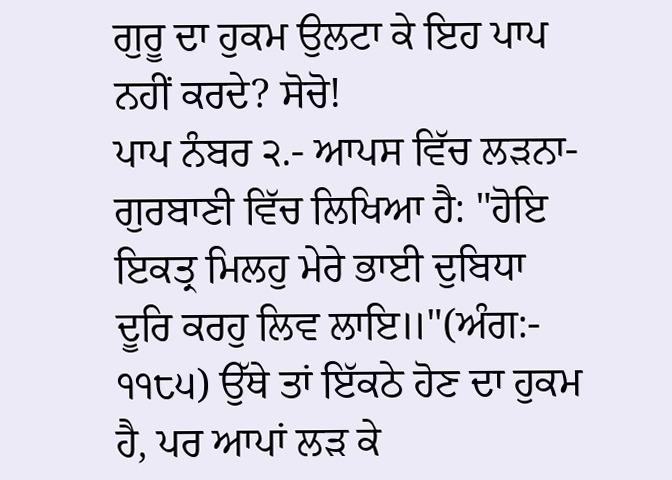ਗੁਰੂ ਦਾ ਹੁਕਮ ਉਲਟਾ ਕੇ ਇਹ ਪਾਪ ਨਹੀਂ ਕਰਦੇ? ਸੋਚੋ!
ਪਾਪ ਨੰਬਰ ੨.- ਆਪਸ ਵਿੱਚ ਲੜਨਾ-ਗੁਰਬਾਣੀ ਵਿੱਚ ਲਿਖਿਆ ਹੈ: "ਹੋਇ ਇਕਤ੍ਰ ਮਿਲਹੁ ਮੇਰੇ ਭਾਈ ਦੁਬਿਧਾ ਦੂਰਿ ਕਰਹੁ ਲਿਵ ਲਾਇ॥"(ਅੰਗ:- ੧੧੮੫) ਉੱਥੇ ਤਾਂ ਇੱਕਠੇ ਹੋਣ ਦਾ ਹੁਕਮ ਹੈ, ਪਰ ਆਪਾਂ ਲੜ ਕੇ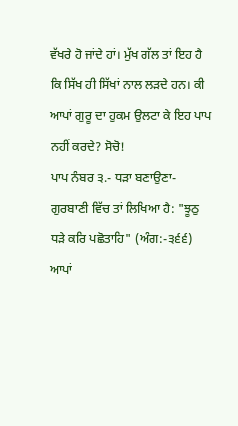ਵੱਖਰੇ ਹੋ ਜਾਂਦੇ ਹਾਂ। ਮੁੱਖ ਗੱਲ ਤਾਂ ਇਹ ਹੈ ਕਿ ਸਿੱਖ ਹੀ ਸਿੱਖਾਂ ਨਾਲ ਲੜਦੇ ਹਨ। ਕੀ ਆਪਾਂ ਗੁਰੂ ਦਾ ਹੁਕਮ ਉਲਟਾ ਕੇ ਇਹ ਪਾਪ ਨਹੀਂ ਕਰਦੇ? ਸੋਚੋ!
ਪਾਪ ਨੰਬਰ ੩.- ਧੜਾ ਬਣਾਉਣਾ-ਗੁਰਬਾਣੀ ਵਿੱਚ ਤਾਂ ਲਿਖਿਆ ਹੈ: "ਝੂਠੁ ਧੜੇ ਕਰਿ ਪਛੋਤਾਹਿ" (ਅੰਗ:-੩੬੬) ਆਪਾਂ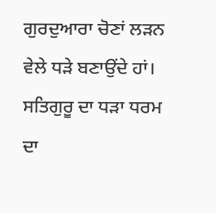ਗੁਰਦੁਆਰਾ ਚੋਣਾਂ ਲੜਨ ਵੇਲੇ ਧੜੇ ਬਣਾਉਂਦੇ ਹਾਂ। ਸਤਿਗੁਰੂ ਦਾ ਧੜਾ ਧਰਮ ਦਾ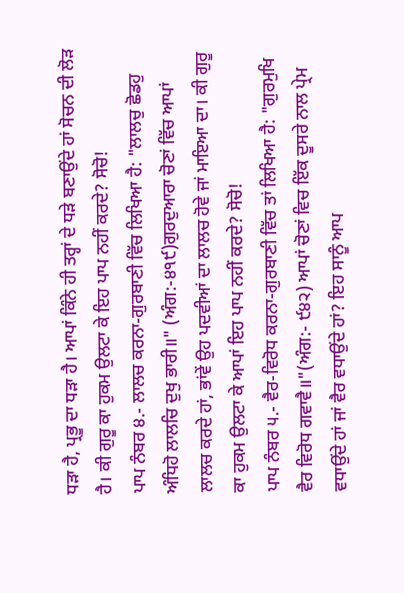ਧੜਾ ਹੈ, ਪ੍ਰਭੂ ਦਾ ਧੜਾ ਹੈ। ਆਪਾਂ ਕਿੰਨੇ ਹੀ ਤਰ੍ਹਾਂ ਦੇ ਧੜੇ ਬਣਾਉਂਦੇ ਹਾਂ ਸੋਚਨ ਦੀ ਲੋੜ ਹੈ। ਕੀ ਗੁਰੂ ਕਾ ਹੁਕਮ ਉਲਟਾ ਕੇ ਇਹ ਪਾਪ ਨਹੀਂ ਕਰਦੇ? ਸੋਚੋ!
ਪਾਪ ਨੰਬਰ ੪.- ਲਾਲਚ ਕਰਨਾ-ਗੁਰਬਾਣੀ ਵਿੱਚ ਲਿਖਿਆ ਹੈ: "ਲਾਲਚੁ ਛੋਡਹੁ ਅੰਧਿਹੋ ਲਾਲਚਿ ਦੁਖੁ ਭਾਰੀ॥" (ਅੰਗ:-੪੧੯)ਗੁਰਦੁਆਰਾ ਚੋਣਾਂ ਵਿੱਚ ਆਪਾਂ ਲਾਲਚ ਕਰਦੇ ਹਾਂ, ਭਾਂਵੇਂ ਉਹ ਪਦਵੀਆਂ ਦਾ ਲਾਲਚ ਹੋਵੇ ਜਾਂ ਮਾਇਆ ਦਾ। ਕੀ ਗੁਰੂ ਕਾ ਹੁਕਮ ਉਲਟਾ ਕੇ ਆਪਾਂ ਇਹ ਪਾਪ ਨਹੀਂ ਕਰਦੇ? ਸੋਚੋ!
ਪਾਪ ਨੰਬਰ ੫.- ਵੈਰ-ਵਿਰੋਧ ਕਰਨਾ-ਗੁਰਬਾਣੀ ਵਿੱਚ ਤਾਂ ਲਿਖਿਆ ਹੈ: "ਗੁਰਮੁਖਿ ਵੈਰ ਵਿਰੋਧ ਗਵਾਵੈ॥"(ਅੰਗ:- ੯੪੨) ਆਪਾਂ ਚੋਣਾਂ ਵਿਚ ਇੱਕ ਦੂਸਰੇ ਨਾਲ ਪ੍ਰੇਮ ਵਧਾਉਂਦੇ ਹਾਂ ਜਾਂ ਵੈਰ ਵਧਾਉਂਦੇ ਹਾਂ? ਇਹ ਸਾਨੂੰ ਆਪ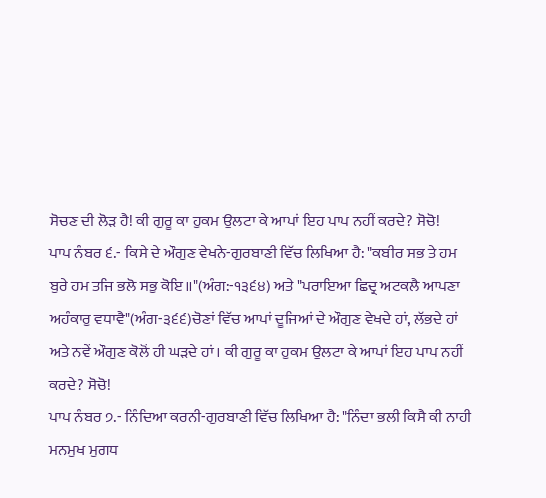ਸੋਚਣ ਦੀ ਲੋੜ ਹੈ! ਕੀ ਗੁਰੂ ਕਾ ਹੁਕਮ ਉਲਟਾ ਕੇ ਆਪਾਂ ਇਹ ਪਾਪ ਨਹੀਂ ਕਰਦੇ? ਸੋਚੋ!
ਪਾਪ ਨੰਬਰ ੬.- ਕਿਸੇ ਦੇ ਔਗੁਣ ਵੇਖਨੇ-ਗੁਰਬਾਣੀ ਵਿੱਚ ਲਿਖਿਆ ਹੈ: "ਕਬੀਰ ਸਭ ਤੇ ਹਮ ਬੁਰੇ ਹਮ ਤਜਿ ਭਲੋ ਸਭੁ ਕੋਇ॥"(ਅੰਗ:-੧੩੬੪) ਅਤੇ "ਪਰਾਇਆ ਛਿਦ੍ਰ ਅਟਕਲੈ ਆਪਣਾ ਅਹੰਕਾਰੁ ਵਧਾਵੈ"(ਅੰਗ-੩੬੬)ਚੋਣਾਂ ਵਿੱਚ ਆਪਾਂ ਦੂਜਿਆਂ ਦੇ ਔਗੁਣ ਵੇਖਦੇ ਹਾਂ, ਲੱਭਦੇ ਹਾਂ ਅਤੇ ਨਵੇਂ ਔਗੁਣ ਕੋਲੋਂ ਹੀ ਘੜਦੇ ਹਾਂ। ਕੀ ਗੁਰੂ ਕਾ ਹੁਕਮ ਉਲਟਾ ਕੇ ਆਪਾਂ ਇਹ ਪਾਪ ਨਹੀਂ ਕਰਦੇ? ਸੋਚੋ!
ਪਾਪ ਨੰਬਰ ੭.- ਨਿੰਦਿਆ ਕਰਨੀ-ਗੁਰਬਾਣੀ ਵਿੱਚ ਲਿਖਿਆ ਹੈ: "ਨਿੰਦਾ ਭਲੀ ਕਿਸੈ ਕੀ ਨਾਹੀ ਮਨਮੁਖ ਮੁਗਧ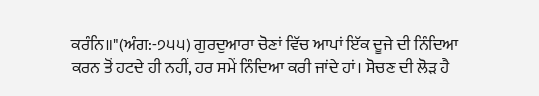ਕਰੰਨਿ॥"(ਅੰਗ:-੭੫੫) ਗੁਰਦੁਆਰਾ ਚੋਣਾਂ ਵਿੱਚ ਆਪਾਂ ਇੱਕ ਦੂਜੇ ਦੀ ਨਿੰਦਿਆ ਕਰਨ ਤੋਂ ਹਟਦੇ ਹੀ ਨਹੀਂ, ਹਰ ਸਮੇਂ ਨਿੰਦਿਆ ਕਰੀ ਜਾਂਦੇ ਹਾਂ। ਸੋਚਣ ਦੀ ਲੋੜ ਹੈ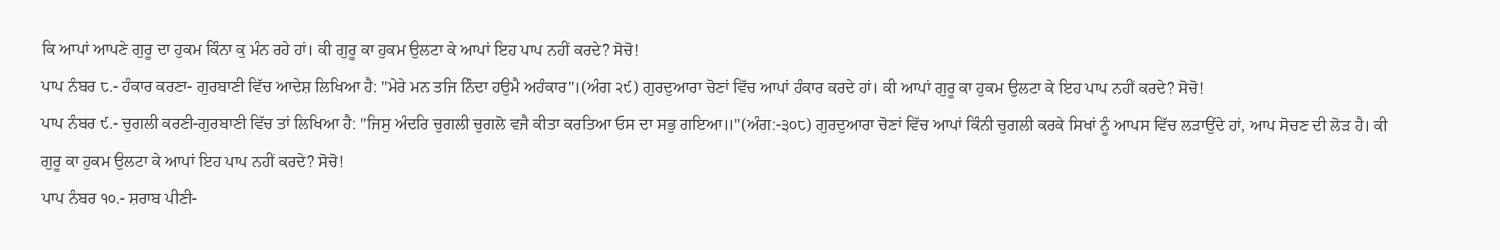ਕਿ ਆਪਾਂ ਆਪਣੇ ਗੁਰੂ ਦਾ ਹੁਕਮ ਕਿੰਨਾ ਕੁ ਮੰਨ ਰਹੇ ਹਾਂ। ਕੀ ਗੁਰੂ ਕਾ ਹੁਕਮ ਉਲਟਾ ਕੇ ਆਪਾਂ ਇਹ ਪਾਪ ਨਹੀਂ ਕਰਦੇ? ਸੋਚੋ!
ਪਾਪ ਨੰਬਰ ੮.- ਹੰਕਾਰ ਕਰਣਾ- ਗੁਰਬਾਣੀ ਵਿੱਚ ਆਦੇਸ਼ ਲਿਖਿਆ ਹੈ: "ਮੇਰੇ ਮਨ ਤਜਿ ਨਿੰਦਾ ਹਉਮੈ ਅਹੰਕਾਰ"।(ਅੰਗ ੨੯) ਗੁਰਦੁਆਰਾ ਚੋਣਾਂ ਵਿੱਚ ਆਪਾਂ ਹੰਕਾਰ ਕਰਦੇ ਹਾਂ। ਕੀ ਆਪਾਂ ਗੁਰੂ ਕਾ ਹੁਕਮ ਉਲਟਾ ਕੇ ਇਹ ਪਾਪ ਨਹੀਂ ਕਰਦੇ? ਸੋਚੋ!
ਪਾਪ ਨੰਬਰ ੯.- ਚੁਗਲੀ ਕਰਣੀ-ਗੁਰਬਾਣੀ ਵਿੱਚ ਤਾਂ ਲਿਖਿਆ ਹੈ: "ਜਿਸੁ ਅੰਦਰਿ ਚੁਗਲੀ ਚੁਗਲੋ ਵਜੈ ਕੀਤਾ ਕਰਤਿਆ ਓਸ ਦਾ ਸਭੁ ਗਇਆ॥"(ਅੰਗ:-੩੦੮) ਗੁਰਦੁਆਰਾ ਚੋਣਾਂ ਵਿੱਚ ਆਪਾਂ ਕਿੰਨੀ ਚੁਗਲੀ ਕਰਕੇ ਸਿਖਾਂ ਨੂੰ ਆਪਸ ਵਿੱਚ ਲੜਾਉਂਦੇ ਹਾਂ, ਆਪ ਸੋਚਣ ਦੀ ਲੋੜ ਹੈ। ਕੀ ਗੁਰੂ ਕਾ ਹੁਕਮ ਉਲਟਾ ਕੇ ਆਪਾਂ ਇਹ ਪਾਪ ਨਹੀਂ ਕਰਦੇ? ਸੋਚੋ!
ਪਾਪ ਨੰਬਰ ੧੦.- ਸ਼ਰਾਬ ਪੀਣੀ-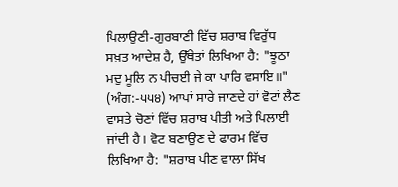ਪਿਲਾਉਣੀ-ਗੁਰਬਾਣੀ ਵਿੱਚ ਸ਼ਰਾਬ ਵਿਰੁੱਧ ਸਖ਼ਤ ਆਦੇਸ਼ ਹੈ, ਉੱਥੇਤਾਂ ਲਿਖਿਆ ਹੈ: "ਝੂਠਾ ਮਦੁ ਮੂਲਿ ਨ ਪੀਚਈ ਜੇ ਕਾ ਪਾਰਿ ਵਸਾਇ॥" (ਅੰਗ:-੫੫੪) ਆਪਾਂ ਸਾਰੇ ਜਾਣਦੇ ਹਾਂ ਵੋਟਾਂ ਲੈਣ ਵਾਸਤੇ ਚੋਣਾਂ ਵਿੱਚ ਸ਼ਰਾਬ ਪੀਤੀ ਅਤੇ ਪਿਲਾਈ ਜਾਂਦੀ ਹੈ। ਵੋਟ ਬਣਾਉਣ ਦੇ ਫਾਰਮ ਵਿੱਚ ਲਿਖਿਆ ਹੈ: "ਸ਼ਰਾਬ ਪੀਣ ਵਾਲਾ ਸਿੱਖ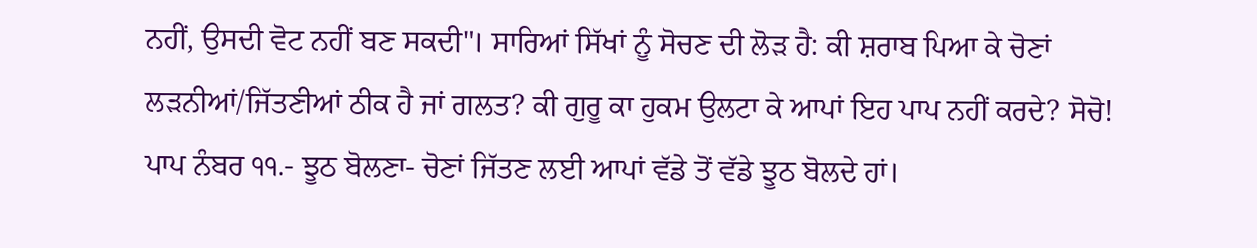ਨਹੀਂ, ਉਸਦੀ ਵੋਟ ਨਹੀਂ ਬਣ ਸਕਦੀ"। ਸਾਰਿਆਂ ਸਿੱਖਾਂ ਨੂੰ ਸੋਚਣ ਦੀ ਲੋੜ ਹੈ: ਕੀ ਸ਼ਰਾਬ ਪਿਆ ਕੇ ਚੋਣਾਂ ਲੜਨੀਆਂ/ਜਿੱਤਣੀਆਂ ਠੀਕ ਹੈ ਜਾਂ ਗਲਤ? ਕੀ ਗੁਰੂ ਕਾ ਹੁਕਮ ਉਲਟਾ ਕੇ ਆਪਾਂ ਇਹ ਪਾਪ ਨਹੀਂ ਕਰਦੇ? ਸੋਚੋ!
ਪਾਪ ਨੰਬਰ ੧੧.- ਝੂਠ ਬੋਲਣਾ- ਚੋਣਾਂ ਜਿੱਤਣ ਲਈ ਆਪਾਂ ਵੱਡੇ ਤੋਂ ਵੱਡੇ ਝੂਠ ਬੋਲਦੇ ਹਾਂ।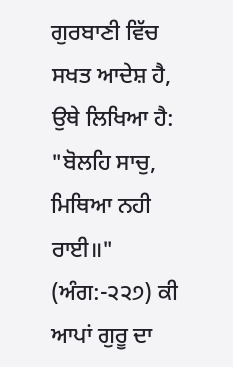ਗੁਰਬਾਣੀ ਵਿੱਚ ਸਖਤ ਆਦੇਸ਼ ਹੈ, ਉਥੇ ਲਿਖਿਆ ਹੈ: "ਬੋਲਹਿ ਸਾਚੁ, ਮਿਥਿਆ ਨਹੀ ਰਾਈ॥" (ਅੰਗ:-੨੨੭) ਕੀ ਆਪਾਂ ਗੁਰੂ ਦਾ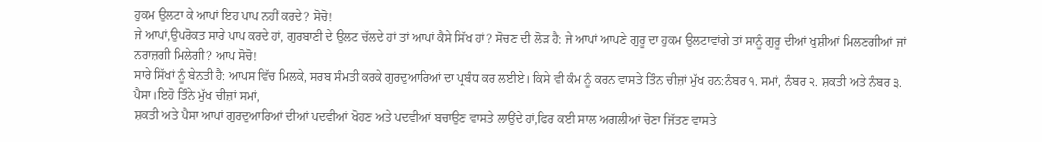ਹੁਕਮ ਉਲਟਾ ਕੇ ਆਪਾਂ ਇਹ ਪਾਪ ਨਹੀਂ ਕਰਦੇ? ਸੋਚੋ!
ਜੇ ਆਪਾਂ,ਉਪਰੋਕਤ ਸਾਰੇ ਪਾਪ ਕਰਦੇ ਹਾਂ, ਗੁਰਬਾਣੀ ਦੇ ਉਲਟ ਚੱਲਦੇ ਹਾਂ ਤਾਂ ਆਪਾਂ ਕੈਸੇ ਸਿੱਖ ਹਾਂ? ਸੋਚਣ ਦੀ ਲੋੜ ਹੈ: ਜੇ ਆਪਾਂ ਆਪਣੇ ਗੁਰੂ ਦਾ ਹੁਕਮ ਉਲਟਾਵਾਂਗੇ ਤਾਂ ਸਾਨੂੰ ਗੁਰੂ ਦੀਆਂ ਖੁਸ਼ੀਆਂ ਮਿਲਣਗੀਆਂ ਜਾਂ ਨਰਾਜ਼ਗੀ ਮਿਲੇਗੀ? ਆਪ ਸੋਚੋ!
ਸਾਰੇ ਸਿੱਖਾਂ ਨੂੰ ਬੇਨਤੀ ਹੈ: ਆਪਸ ਵਿੱਚ ਮਿਲਕੇ, ਸਰਬ ਸੰਮਤੀ ਕਰਕੇ ਗੁਰਦੁਆਰਿਆਂ ਦਾ ਪ੍ਰਬੰਧ ਕਰ ਲਈਏ। ਕਿਸੇ ਵੀ ਕੰਮ ਨੂੰ ਕਰਨ ਵਾਸਤੇ ਤਿੰਨ ਚੀਜ਼ਾਂ ਮੁੱਖ ਹਨ:ਨੰਬਰ ੧. ਸਮਾਂ, ਨੰਬਰ ੨. ਸ਼ਕਤੀ ਅਤੇ ਨੰਬਰ ੩. ਪੈਸਾ।ਇਹੋ ਤਿੰਨੇ ਮੁੱਖ ਚੀਜ਼ਾਂ ਸਮਾਂ,
ਸ਼ਕਤੀ ਅਤੇ ਪੈਸਾ ਆਪਾਂ ਗੁਰਦੁਆਰਿਆਂ ਦੀਆਂ ਪਦਵੀਆਂ ਖੋਹਣ ਅਤੇ ਪਦਵੀਆਂ ਬਚਾਉਣ ਵਾਸਤੇ ਲਾਉਂਦੇ ਹਾਂ,ਫਿਰ ਕਈ ਸਾਲ ਅਗਲੀਆਂ ਚੋਣਾ ਜਿੱਤਣ ਵਾਸਤੇ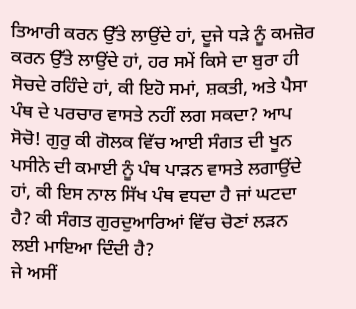ਤਿਆਰੀ ਕਰਨ ਉੱਤੇ ਲਾਉਂਦੇ ਹਾਂ, ਦੂਜੇ ਧੜੇ ਨੂੰ ਕਮਜ਼ੋਰ ਕਰਨ ਉੱਤੇ ਲਾਉਂਦੇ ਹਾਂ, ਹਰ ਸਮੇਂ ਕਿਸੇ ਦਾ ਬੁਰਾ ਹੀ ਸੋਚਦੇ ਰਹਿੰਦੇ ਹਾਂ, ਕੀ ਇਹੋ ਸਮਾਂ, ਸ਼ਕਤੀ, ਅਤੇ ਪੈਸਾ ਪੰਥ ਦੇ ਪਰਚਾਰ ਵਾਸਤੇ ਨਹੀਂ ਲਗ ਸਕਦਾ? ਆਪ ਸੋਚੋ! ਗੁਰੁ ਕੀ ਗੋਲਕ ਵਿੱਚ ਆਈ ਸੰਗਤ ਦੀ ਖੂਨ ਪਸੀਨੇ ਦੀ ਕਮਾਈ ਨੂੰ ਪੰਥ ਪਾੜਨ ਵਾਸਤੇ ਲਗਾਉਂਦੇ ਹਾਂ, ਕੀ ਇਸ ਨਾਲ ਸਿੱਖ ਪੰਥ ਵਧਦਾ ਹੈ ਜਾਂ ਘਟਦਾ ਹੈ? ਕੀ ਸੰਗਤ ਗੁਰਦੁਆਰਿਆਂ ਵਿੱਚ ਚੋਣਾਂ ਲੜਨ ਲਈ ਮਾਇਆ ਦਿੰਦੀ ਹੈ?
ਜੇ ਅਸੀਂ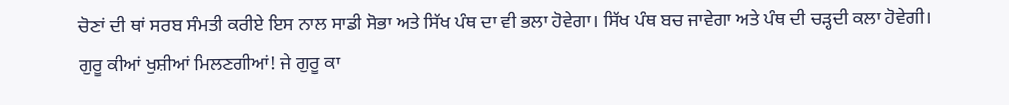ਚੋਣਾਂ ਦੀ ਥਾਂ ਸਰਬ ਸੰਮਤੀ ਕਰੀਏ ਇਸ ਨਾਲ ਸਾਡੀ ਸੋਭਾ ਅਤੇ ਸਿੱਖ ਪੰਥ ਦਾ ਵੀ ਭਲਾ ਹੋਵੇਗਾ। ਸਿੱਖ ਪੰਥ ਬਚ ਜਾਵੇਗਾ ਅਤੇ ਪੰਥ ਦੀ ਚੜ੍ਹਦੀ ਕਲਾ ਹੋਵੇਗੀ। ਗੁਰੂ ਕੀਆਂ ਖੁਸ਼ੀਆਂ ਮਿਲਣਗੀਆਂ! ਜੇ ਗੁਰੂ ਕਾ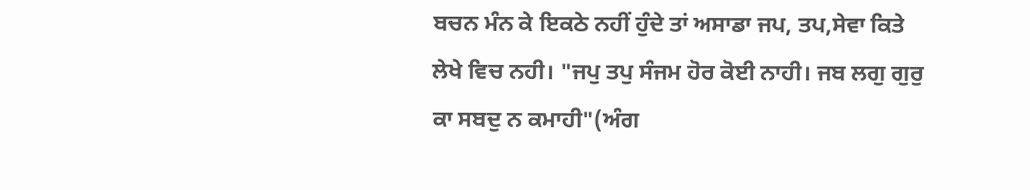ਬਚਨ ਮੰਨ ਕੇ ਇਕਠੇ ਨਹੀਂ ਹੁੰਦੇ ਤਾਂ ਅਸਾਡਾ ਜਪ, ਤਪ,ਸੇਵਾ ਕਿਤੇ ਲੇਖੇ ਵਿਚ ਨਹੀ। "ਜਪੁ ਤਪੁ ਸੰਜਮ ਹੋਰ ਕੋਈ ਨਾਹੀ। ਜਬ ਲਗੁ ਗੁਰੁ ਕਾ ਸਬਦੁ ਨ ਕਮਾਹੀ"(ਅੰਗ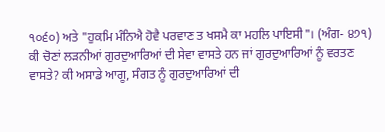੧੦੬੦) ਅਤੇ "ਹੁਕਮਿ ਮੰਨਿਐ ਹੋਵੈ ਪਰਵਾਣ ਤ ਖਸਮੈ ਕਾ ਮਹਲਿ ਪਾਇਸੀ"। (ਅੰਗ- ੪੭੧)
ਕੀ ਚੋਣਾਂ ਲੜਨੀਆਂ ਗੁਰਦੁਆਰਿਆਂ ਦੀ ਸੇਵਾ ਵਾਸਤੇ ਹਨ ਜਾਂ ਗੁਰਦੁਆਰਿਆਂ ਨੂੰ ਵਰਤਣ ਵਾਸਤੇ? ਕੀ ਅਸਾਡੇ ਆਗੂ, ਸੰਗਤ ਨੂੰ ਗੁਰਦੁਆਰਿਆਂ ਦੀ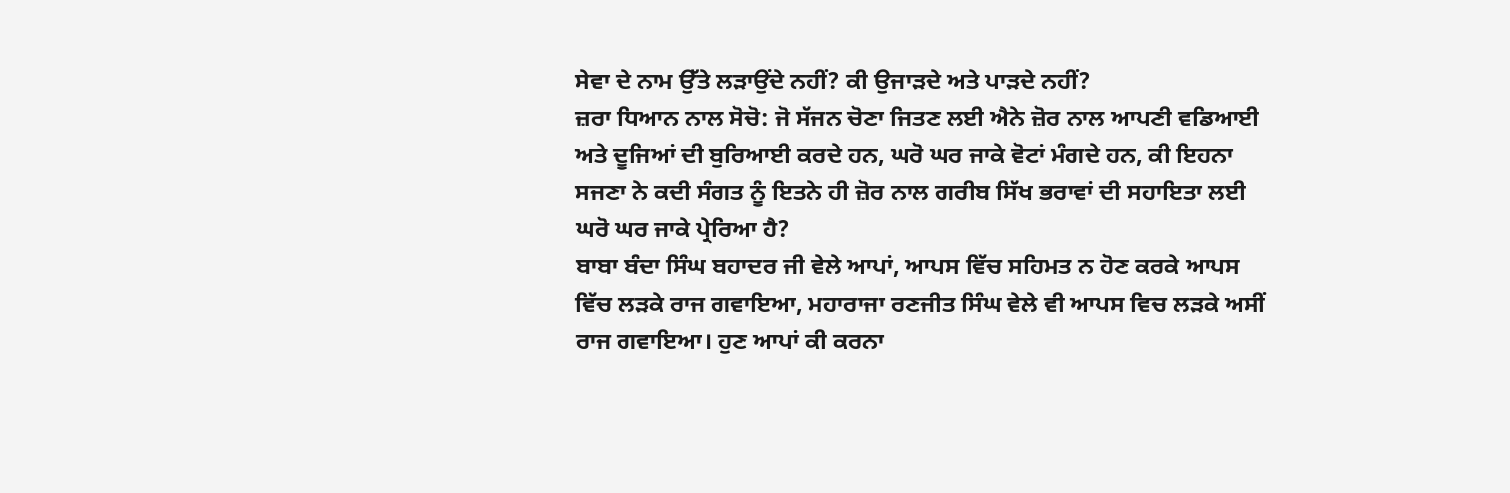ਸੇਵਾ ਦੇ ਨਾਮ ਉੱਤੇ ਲੜਾਉਂਦੇ ਨਹੀਂ? ਕੀ ਉਜਾੜਦੇ ਅਤੇ ਪਾੜਦੇ ਨਹੀਂ?
ਜ਼ਰਾ ਧਿਆਨ ਨਾਲ ਸੋਚੋ: ਜੋ ਸੱਜਨ ਚੋਣਾ ਜਿਤਣ ਲਈ ਐਨੇ ਜ਼ੋਰ ਨਾਲ ਆਪਣੀ ਵਡਿਆਈ ਅਤੇ ਦੂਜਿਆਂ ਦੀ ਬੁਰਿਆਈ ਕਰਦੇ ਹਨ, ਘਰੋ ਘਰ ਜਾਕੇ ਵੋਟਾਂ ਮੰਗਦੇ ਹਨ, ਕੀ ਇਹਨਾ ਸਜਣਾ ਨੇ ਕਦੀ ਸੰਗਤ ਨੂੰ ਇਤਨੇ ਹੀ ਜ਼ੋਰ ਨਾਲ ਗਰੀਬ ਸਿੱਖ ਭਰਾਵਾਂ ਦੀ ਸਹਾਇਤਾ ਲਈ ਘਰੋ ਘਰ ਜਾਕੇ ਪ੍ਰੇਰਿਆ ਹੈ?
ਬਾਬਾ ਬੰਦਾ ਸਿੰਘ ਬਹਾਦਰ ਜੀ ਵੇਲੇ ਆਪਾਂ, ਆਪਸ ਵਿੱਚ ਸਹਿਮਤ ਨ ਹੋਣ ਕਰਕੇ ਆਪਸ ਵਿੱਚ ਲੜਕੇ ਰਾਜ ਗਵਾਇਆ, ਮਹਾਰਾਜਾ ਰਣਜੀਤ ਸਿੰਘ ਵੇਲੇ ਵੀ ਆਪਸ ਵਿਚ ਲੜਕੇ ਅਸੀਂ ਰਾਜ ਗਵਾਇਆ। ਹੁਣ ਆਪਾਂ ਕੀ ਕਰਨਾ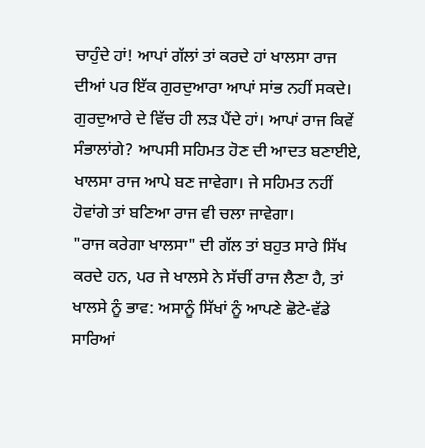ਚਾਹੁੰਦੇ ਹਾਂ! ਆਪਾਂ ਗੱਲਾਂ ਤਾਂ ਕਰਦੇ ਹਾਂ ਖਾਲਸਾ ਰਾਜ ਦੀਆਂ ਪਰ ਇੱਕ ਗੁਰਦੁਆਰਾ ਆਪਾਂ ਸਾਂਭ ਨਹੀਂ ਸਕਦੇ। ਗੁਰਦੁਆਰੇ ਦੇ ਵਿੱਚ ਹੀ ਲੜ ਪੈਂਦੇ ਹਾਂ। ਆਪਾਂ ਰਾਜ ਕਿਵੇਂ ਸੰਭਾਲਾਂਗੇ? ਆਪਸੀ ਸਹਿਮਤ ਹੋਣ ਦੀ ਆਦਤ ਬਣਾਈਏ, ਖਾਲਸਾ ਰਾਜ ਆਪੇ ਬਣ ਜਾਵੇਗਾ। ਜੇ ਸਹਿਮਤ ਨਹੀਂ ਹੋਵਾਂਗੇ ਤਾਂ ਬਣਿਆ ਰਾਜ ਵੀ ਚਲਾ ਜਾਵੇਗਾ।
"ਰਾਜ ਕਰੇਗਾ ਖਾਲਸਾ" ਦੀ ਗੱਲ ਤਾਂ ਬਹੁਤ ਸਾਰੇ ਸਿੱਖ ਕਰਦੇ ਹਨ, ਪਰ ਜੇ ਖਾਲਸੇ ਨੇ ਸੱਚੀਂ ਰਾਜ ਲੈਣਾ ਹੈ, ਤਾਂ ਖਾਲਸੇ ਨੂੰ ਭਾਵ: ਅਸਾਨੂੰ ਸਿੱਖਾਂ ਨੂੰ ਆਪਣੇ ਛੋਟੇ-ਵੱਡੇ ਸਾਰਿਆਂ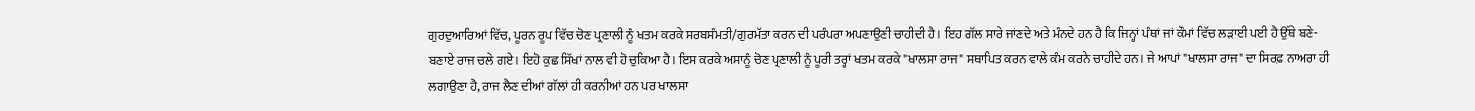ਗੁਰਦੁਆਰਿਆਂ ਵਿੱਚ, ਪੂਰਨ ਰੂਪ ਵਿੱਚ ਚੋਣ ਪ੍ਰਣਾਲੀ ਨੂੰ ਖਤਮ ਕਰਕੇ ਸਰਬਸੰਮਤੀ/ਗੁਰਮੱਤਾ ਕਰਨ ਦੀ ਪਰੰਪਰਾ ਅਪਣਾਉਣੀ ਚਾਹੀਦੀ ਹੈ। ਇਹ ਗੱਲ ਸਾਰੇ ਜਾਂਣਦੇ ਅਤੇ ਮੰਨਦੇ ਹਨ ਹੈ ਕਿ ਜਿਨ੍ਹਾਂ ਪੰਥਾਂ ਜਾਂ ਕੌਮਾਂ ਵਿੱਚ ਲੜਾਈ ਪਈ ਹੈ ਉੱਥੇ ਬਣੇ-ਬਣਾਏ ਰਾਜ ਚਲੇ ਗਏ। ਇਹੋ ਕੁਛ ਸਿੱਖਾਂ ਨਾਲ ਵੀ ਹੋ ਚੁਕਿਆ ਹੈ। ਇਸ ਕਰਕੇ ਅਸਾਨੂੰ ਚੋਣ ਪ੍ਰਣਾਲੀ ਨੂੰ ਪੂਰੀ ਤਰ੍ਹਾਂ ਖਤਮ ਕਰਕੇ "ਖਾਲਸਾ ਰਾਜ" ਸਥਾਪਿਤ ਕਰਨ ਵਾਲੇ ਕੰਮ ਕਰਨੇ ਚਾਹੀਦੇ ਹਨ। ਜੇ ਆਪਾਂ "ਖਾਲਸਾ ਰਾਜ" ਦਾ ਸਿਰਫ਼ ਨਾਅਰਾ ਹੀ ਲਗਾਉਣਾ ਹੈ, ਰਾਜ ਲੈਣ ਦੀਆਂ ਗੱਲਾਂ ਹੀ ਕਰਨੀਆਂ ਹਨ ਪਰ ਖਾਲਸਾ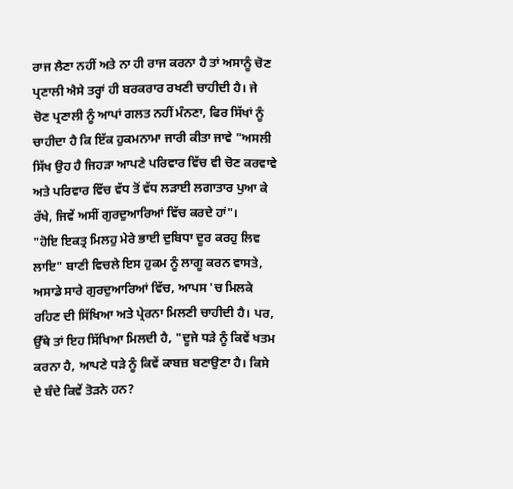ਰਾਜ ਲੈਣਾ ਨਹੀਂ ਅਤੇ ਨਾ ਹੀ ਰਾਜ ਕਰਨਾ ਹੈ ਤਾਂ ਅਸਾਨੂੰ ਚੋਣ ਪ੍ਰਣਾਲੀ ਐਸੇ ਤਰ੍ਹਾਂ ਹੀ ਬਰਕਰਾਰ ਰਖਣੀ ਚਾਹੀਦੀ ਹੈ। ਜੇ ਚੋਣ ਪ੍ਰਣਾਲੀ ਨੂੰ ਆਪਾਂ ਗਲਤ ਨਹੀਂ ਮੰਨਣਾ, ਫਿਰ ਸਿੱਖਾਂ ਨੂੰ ਚਾਹੀਦਾ ਹੈ ਕਿ ਇੱਕ ਹੁਕਮਨਾਮਾ ਜਾਰੀ ਕੀਤਾ ਜਾਵੇ "ਅਸਲੀ ਸਿੱਖ ਉਹ ਹੈ ਜਿਹੜਾ ਆਪਣੇ ਪਰਿਵਾਰ ਵਿੱਚ ਵੀ ਚੋਣ ਕਰਵਾਵੇ ਅਤੇ ਪਰਿਵਾਰ ਵਿੱਚ ਵੱਧ ਤੋਂ ਵੱਧ ਲੜਾਈ ਲਗਾਤਾਰ ਪੁਆ ਕੇ ਰੱਖੇ, ਜਿਵੇਂ ਅਸੀਂ ਗੁਰਦੁਆਰਿਆਂ ਵਿੱਚ ਕਰਦੇ ਹਾਂ"।
"ਹੋਇ ਇਕਤ੍ਰ ਮਿਲਹੁ ਮੇਰੇ ਭਾਈ ਦੁਬਿਧਾ ਦੂਰ ਕਰਹੁ ਲਿਵ ਲਾਇ" ਬਾਣੀ ਵਿਚਲੇ ਇਸ ਹੁਕਮ ਨੂੰ ਲਾਗੂ ਕਰਨ ਵਾਸਤੇ, ਅਸਾਡੇ ਸਾਰੇ ਗੁਰਦੁਆਰਿਆਂ ਵਿੱਚ, ਆਪਸ 'ਚ ਮਿਲਕੇ ਰਹਿਣ ਦੀ ਸਿੱਖਿਆ ਅਤੇ ਪ੍ਰੇਰਨਾ ਮਿਲਣੀ ਚਾਹੀਦੀ ਹੈ। ਪਰ, ਉੱਥੇ ਤਾਂ ਇਹ ਸਿੱਖਿਆ ਮਿਲਦੀ ਹੈ, "ਦੂਜੇ ਧੜੇ ਨੂੰ ਕਿਵੇਂ ਖਤਮ ਕਰਨਾ ਹੈ, ਆਪਣੇ ਧੜੇ ਨੂੰ ਕਿਵੇਂ ਕਾਬਜ਼ ਬਣਾਉਣਾ ਹੈ। ਕਿਸੇ ਦੇ ਬੰਦੇ ਕਿਵੇਂ ਤੋੜਨੇ ਹਨ?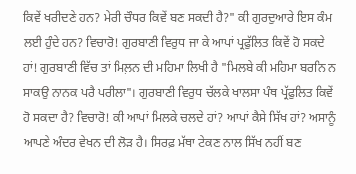ਕਿਵੇਂ ਖਰੀਦਣੇ ਹਨ? ਮੇਰੀ ਚੌਧਰ ਕਿਵੇਂ ਬਣ ਸਕਦੀ ਹੈ?" ਕੀ ਗੁਰਦੁਆਰੇ ਇਸ ਕੰਮ ਲਈ ਹੁੰਦੇ ਹਨ? ਵਿਚਾਰੋ! ਗੁਰਬਾਣੀ ਵਿਰੁਧ ਜਾ ਕੇ ਆਪਾਂ ਪ੍ਰਫੁੱਲਿਤ ਕਿਵੇਂ ਹੋ ਸਕਦੇ ਹਾਂ! ਗੁਰਬਾਣੀ ਵਿੱਚ ਤਾਂ ਮਿਲ਼ਨ ਦੀ ਮਹਿਮਾ ਲਿਖੀ ਹੈ "ਮਿਲਬੇ ਕੀ ਮਹਿਮਾ ਬਰਨਿ ਨ ਸਾਕਉ ਨਾਨਕ ਪਰੈ ਪਰੀਲਾ"। ਗੁਰਬਾਣੀ ਵਿਰੁਧ ਚੱਲਕੇ ਖਾਲਸਾ ਪੰਥ ਪ੍ਰੱਫੁਲਿਤ ਕਿਵੇਂ ਹੋ ਸਕਦਾ ਹੈ? ਵਿਚਾਰੋ! ਕੀ ਆਪਾਂ ਮਿਲਕੇ ਚਲਦੇ ਹਾਂ? ਆਪਾਂ ਕੈਸੇ ਸਿੱਖ ਹਾਂ? ਅਸਾਨੂੰ ਆਪਣੇ ਅੰਦਰ ਵੇਖਨ ਦੀ ਲੋੜ ਹੈ। ਸਿਰਫ਼ ਮੱਥਾ ਟੇਕਣ ਨਾਲ ਸਿੱਖ ਨਹੀਂ ਬਣ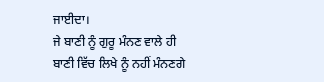ਜਾਈਦਾ।
ਜੇ ਬਾਣੀ ਨੂੰ ਗੁਰੂ ਮੰਨਣ ਵਾਲੇ ਹੀ ਬਾਣੀ ਵਿੱਚ ਲਿਖੇ ਨੂੰ ਨਹੀਂ ਮੰਨਣਗੇ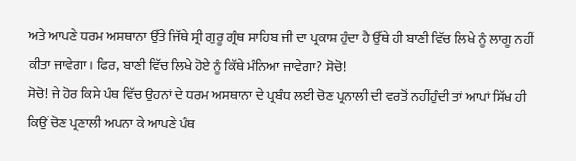ਅਤੇ ਆਪਣੇ ਧਰਮ ਅਸਥਾਨਾ ਉੱਤੇ ਜਿੱਥੇ ਸ੍ਰੀ ਗੁਰੂ ਗ੍ਰੰਥ ਸਾਹਿਬ ਜੀ ਦਾ ਪ੍ਰਕਾਸ਼ ਹੁੰਦਾ ਹੈ ਉੱਥੇ ਹੀ ਬਾਣੀ ਵਿੱਚ ਲਿਖੇ ਨੂੰ ਲਾਗੂ ਨਹੀਂ ਕੀਤਾ ਜਾਵੇਗਾ। ਫਿਰ, ਬਾਣੀ ਵਿੱਚ ਲਿਖੇ ਹੋਏ ਨੂੰ ਕਿੱਥੇ ਮੰਨਿਆ ਜਾਵੇਗਾ? ਸੋਚੋ!
ਸੋਚੋ! ਜੇ ਹੋਰ ਕਿਸੇ ਪੰਥ ਵਿੱਚ ਉਹਨਾਂ ਦੇ ਧਰਮ ਅਸਥਾਨਾ ਦੇ ਪ੍ਰਬੰਧ ਲਈ ਚੋਣ ਪ੍ਰਨਾਲੀ ਦੀ ਵਰਤੋਂ ਨਹੀਂਹੁੰਦੀ ਤਾਂ ਆਪਾਂ ਸਿੱਖ ਹੀ ਕਿਉਂ ਚੋਣ ਪ੍ਰਣਾਲੀ ਅਪਨਾ ਕੇ ਆਪਣੇ ਪੰਥ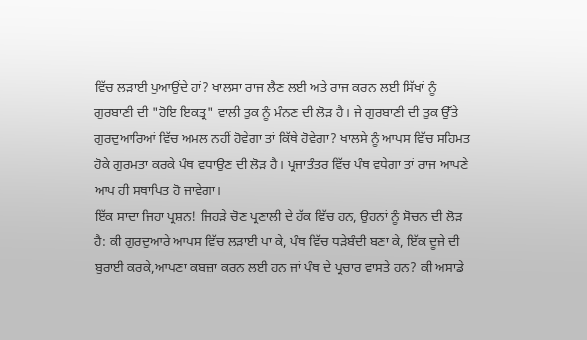ਵਿੱਚ ਲੜਾਈ ਪੁਆਉਂਦੇ ਹਾਂ? ਖਾਲਸਾ ਰਾਜ ਲੈਣ ਲਈ ਅਤੇ ਰਾਜ ਕਰਨ ਲਈ ਸਿੱਖਾਂ ਨੂੰ ਗੁਰਬਾਣੀ ਦੀ "ਹੋਇ ਇਕਤ੍ਰ" ਵਾਲੀ ਤੁਕ ਨੂੰ ਮੰਨਣ ਦੀ ਲੋੜ ਹੈ। ਜੇ ਗੁਰਬਾਣੀ ਦੀ ਤੁਕ ਉੱਤੇ ਗੁਰਦੁਆਰਿਆਂ ਵਿੱਚ ਅਮਲ ਨਹੀਂ ਹੋਵੇਗਾ ਤਾਂ ਕਿੱਥੇ ਹੋਵੇਗਾ? ਖਾਲਸੇ ਨੂੰ ਆਪਸ ਵਿੱਚ ਸਹਿਮਤ ਹੋਕੇ ਗੁਰਮਤਾ ਕਰਕੇ ਪੰਥ ਵਧਾਉਣ ਦੀ ਲੋੜ ਹੈ। ਪ੍ਰਜਾਤੰਤਰ ਵਿੱਚ ਪੰਥ ਵਧੇਗਾ ਤਾਂ ਰਾਜ ਆਪਣੇ ਆਪ ਹੀ ਸਥਾਪਿਤ ਹੋ ਜਾਵੇਗਾ।
ਇੱਕ ਸਾਦਾ ਜਿਹਾ ਪ੍ਰਸ਼ਨ! ਜਿਹੜੇ ਚੋਣ ਪ੍ਰਣਾਲੀ ਦੇ ਹੱਕ ਵਿੱਚ ਹਨ, ਉਹਨਾਂ ਨੂੰ ਸੋਚਨ ਦੀ ਲੋੜ ਹੈ: ਕੀ ਗੁਰਦੁਆਰੇ ਆਪਸ ਵਿੱਚ ਲੜਾਈ ਪਾ ਕੇ, ਪੰਥ ਵਿੱਚ ਧੜੇਬੰਦੀ ਬਣਾ ਕੇ, ਇੱਕ ਦੂਜੇ ਦੀ ਬੁਰਾਈ ਕਰਕੇ,ਆਪਣਾ ਕਬਜ਼ਾ ਕਰਨ ਲਈ ਹਨ ਜਾਂ ਪੰਥ ਦੇ ਪ੍ਰਚਾਰ ਵਾਸਤੇ ਹਨ? ਕੀ ਅਸਾਡੇ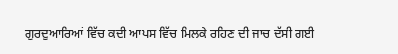ਗੁਰਦੁਆਰਿਆਂ ਵਿੱਚ ਕਦੀ ਆਪਸ ਵਿੱਚ ਮਿਲਕੇ ਰਹਿਣ ਦੀ ਜਾਚ ਦੱਸੀ ਗਈ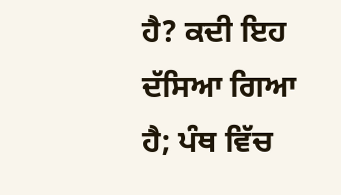ਹੈ? ਕਦੀ ਇਹ ਦੱਸਿਆ ਗਿਆ ਹੈ; ਪੰਥ ਵਿੱਚ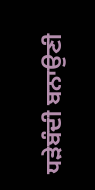ਧੜੇਬੰਦੀ ਬਨਾਉਣੀ